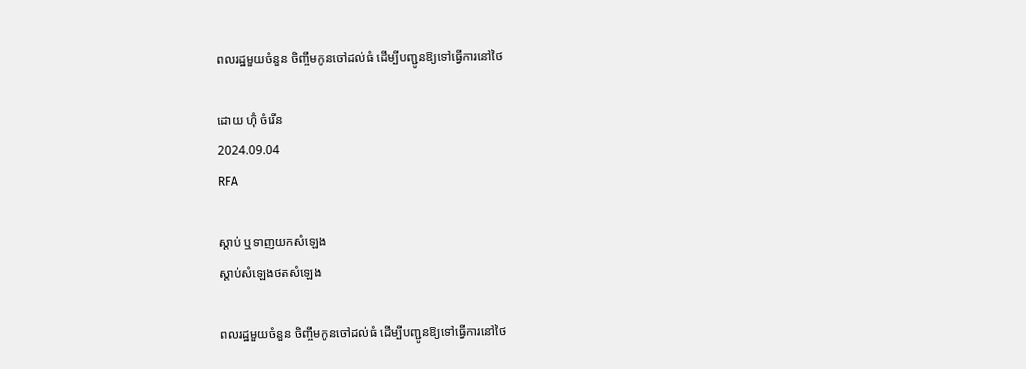ពលរដ្ឋមួយចំនួន ចិញ្ចឹមកូនចៅដល់ធំ ដើម្បីបញ្ជូនឱ្យទៅធ្វើការនៅថៃ

ដោយ ហ៊ុំ ចំរើន
2024.09.04
RFA

ស្ដាប់ ឬទាញយកសំឡេង
ស្តាប់សំឡេងថតសំឡេង

ពលរដ្ឋមួយចំនួន ចិញ្ចឹមកូនចៅដល់ធំ ដើម្បីបញ្ជូនឱ្យទៅធ្វើការនៅថៃ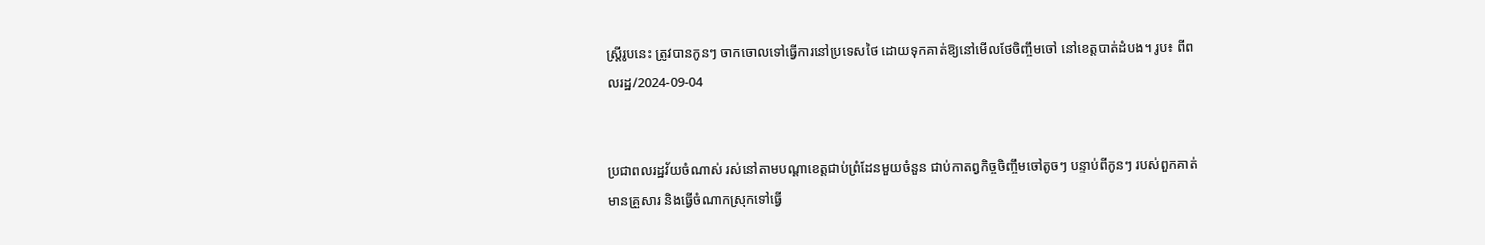ស្ត្រីរូបនេះ ត្រូវបានកូនៗ ចាកចោលទៅធ្វើការនៅប្រទេសថៃ ដោយទុកគាត់ឱ្យនៅមើលថែចិញ្ចឹមចៅ នៅខេត្តបាត់ដំបង។ រូប៖ ពីពលរដ្ឋ/2024-09-04


ប្រជាពលរដ្ឋវ័យចំណាស់ រស់នៅតាមបណ្ដាខេត្តជាប់ព្រំដែនមួយចំនួន ជាប់កាតព្វកិច្ចចិញ្ចឹមចៅតូចៗ បន្ទាប់ពីកូនៗ របស់ពួកគាត់មានគ្រួសារ និងធ្វើចំណាកស្រុកទៅធ្វើ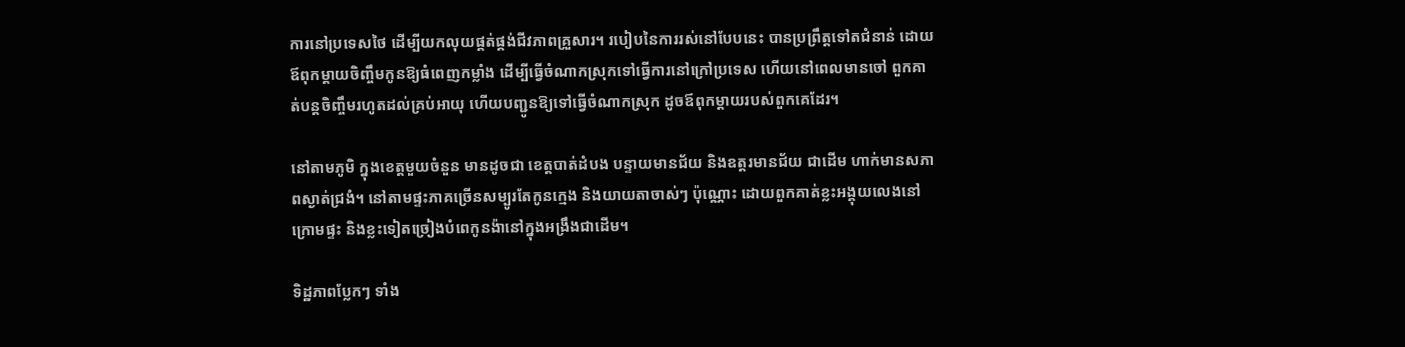ការនៅប្រទេសថៃ ដើម្បីយកលុយផ្គត់ផ្គង់ជីវភាពគ្រួសារ។ របៀបនៃការរស់នៅបែបនេះ បានប្រព្រឹត្តទៅតជំនាន់ ដោយឪពុកម្ដាយចិញ្ចឹមកូនឱ្យធំពេញកម្លាំង ដើម្បីធ្វើចំណាកស្រុកទៅធ្វើការនៅក្រៅប្រទេស ហើយនៅពេលមានចៅ ពួកគាត់បន្តចិញ្ចឹមរហូតដល់គ្រប់អាយុ ហើយបញ្ជូនឱ្យទៅធ្វើចំណាកស្រុក ដូចឪពុកម្ដាយរបស់ពួកគេដែរ។

នៅតាមភូមិ ក្នុងខេត្តមួយចំនួន មានដូចជា ខេត្តបាត់ដំបង បន្ទាយមានជ័យ និងឧត្តរមានជ័យ ជាដើម ហាក់មានសភាពស្ងាត់ជ្រងំ។ នៅតាមផ្ទះភាគច្រើនសម្បូរតែកូនក្មេង និងយាយតាចាស់ៗ ប៉ុណ្ណោះ ដោយពួកគាត់ខ្លះអង្គុយលេងនៅក្រោមផ្ទះ និងខ្លះទៀតច្រៀងបំពេកូនង៉ានៅក្នុងអង្រឹងជាដើម។

ទិដ្ឋភាពប្លែកៗ ទាំង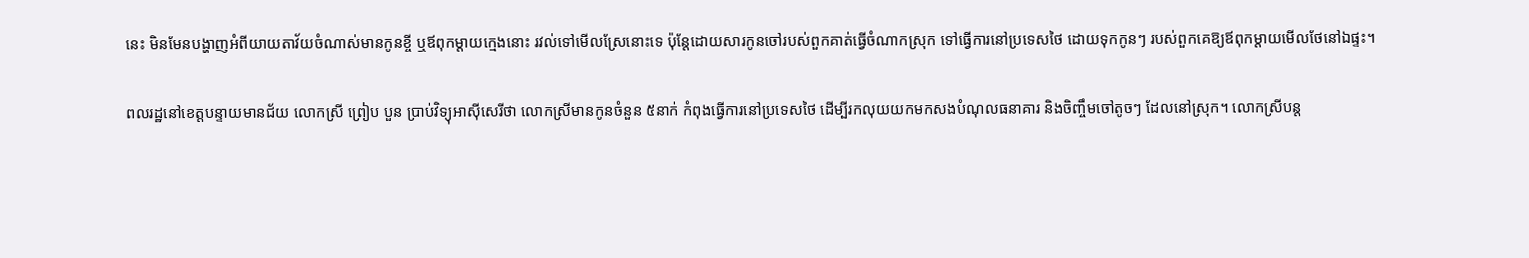នេះ មិនមែនបង្ហាញអំពីយាយតាវ័យចំណាស់មានកូនខ្ចី ឬឪពុកម្ដាយក្មេងនោះ រវល់ទៅមើលស្រែនោះទេ ប៉ុន្តែដោយសារកូនចៅរបស់ពួកគាត់ធ្វើចំណាកស្រុក ទៅធ្វើការនៅប្រទេសថៃ ដោយទុកកូនៗ របស់ពួកគេឱ្យឪពុកម្ដាយមើលថែនៅឯផ្ទះ។

ពលរដ្ឋនៅខេត្តបន្ទាយមានជ័យ លោកស្រី ព្រៀប បួន ប្រាប់វិទ្យុអាស៊ីសេរីថា លោកស្រីមានកូនចំនួន ៥នាក់ កំពុងធ្វើការនៅប្រទេសថៃ ដើម្បីរកលុយយកមកសងបំណុលធនាគារ និងចិញ្ចឹមចៅតូចៗ ដែលនៅស្រុក។ លោកស្រីបន្ត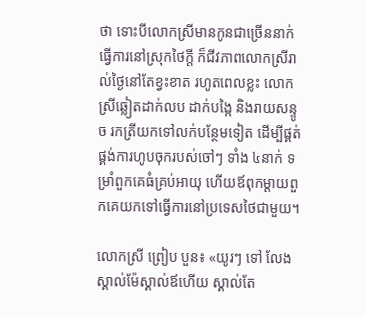ថា ទោះបីលោកស្រីមានកូនជាច្រើននាក់ធ្វើការនៅស្រុកថៃក្ដី ក៏ជីវភាពលោកស្រីរាល់ថ្ងៃនៅតែខ្វះខាត រហូតពេលខ្លះ លោកស្រីឆ្លៀតដាក់លប ដាក់បង្កៃ និងរាយសន្ទូច រកត្រីយកទៅលក់បន្ថែមទៀត ដើម្បីផ្គត់ផ្គង់ការហូបចុករបស់ចៅៗ ទាំង ៤នាក់ ទម្រាំពួកគេធំគ្រប់អាយុ ហើយឪពុកម្ដាយពួកគេយកទៅធ្វើការនៅប្រទេសថៃជាមួយ។

លោកស្រី ព្រៀប បួន៖ «យូរៗ ទៅ លែងស្គាល់ម៉ែស្គាល់ឪហើយ ស្គាល់តែ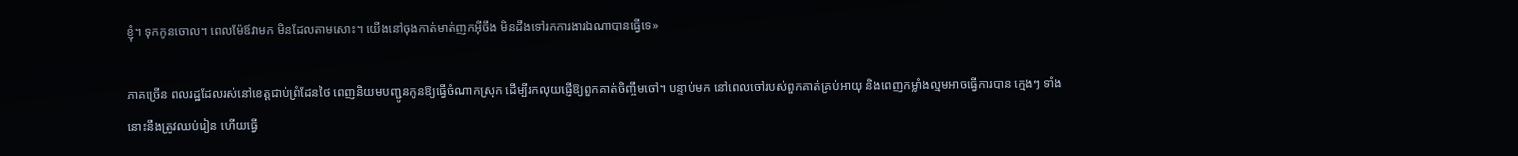ខ្ញុំ។ ទុកកូនចោល។ ពេលម៉ែឪវាមក មិនដែលតាមសោះ។ យើងនៅចុងកាត់មាត់ញកអ៊ីចឹង មិនដឹងទៅរកការងារឯណាបានធ្វើទេ»

ភាគច្រើន ពលរដ្ឋដែលរស់នៅខេត្តជាប់ព្រំដែនថៃ ពេញនិយមបញ្ជូនកូនឱ្យធ្វើចំណាកស្រុក ដើម្បីរកលុយផ្ញើឱ្យពួកគាត់ចិញ្ចឹមចៅ។ បន្ទាប់មក នៅពេលចៅរបស់ពួកគាត់គ្រប់អាយុ និងពេញកម្លាំងល្មមអាចធ្វើការបាន ក្មេងៗ ទាំងនោះនឹងត្រូវឈប់រៀន ហើយធ្វើ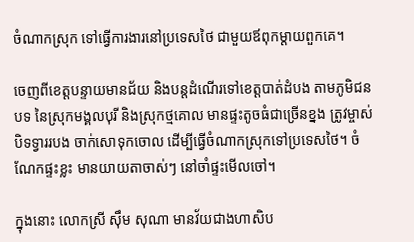ចំណាកស្រុក ទៅធ្វើការងារនៅប្រទេសថៃ ជាមួយឪពុកម្ដាយពួកគេ។

ចេញពីខេត្តបន្ទាយមានជ័យ និងបន្តដំណើរទៅខេត្តបាត់ដំបង តាមភូមិជនបទ នៃស្រុកមង្គលបុរី និងស្រុកថ្មគោល មានផ្ទះតូចធំជាច្រើនខ្នង ត្រូវម្ចាស់បិទទ្វាររបង ចាក់សោទុកចោល ដើម្បីធ្វើចំណាកស្រុកទៅប្រទេសថៃ។ ចំណែកផ្ទះខ្លះ មានយាយតាចាស់ៗ នៅចាំផ្ទះមើលចៅ។

ក្នុងនោះ លោកស្រី ស៊ឹម សុណា មានវ័យជាងហាសិប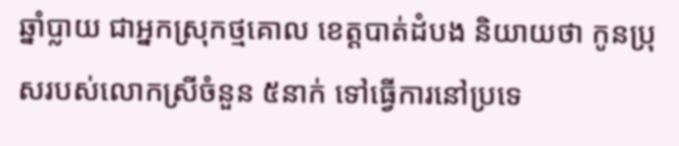ឆ្នាំប្លាយ ជាអ្នកស្រុកថ្មគោល ខេត្តបាត់ដំបង និយាយថា កូនប្រុសរបស់លោកស្រីចំនួន ៥នាក់ ទៅធ្វើការនៅប្រទេ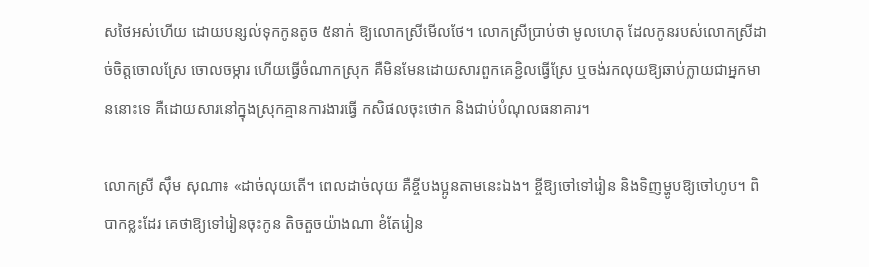សថៃអស់ហើយ ដោយបន្សល់ទុកកូនតូច ៥នាក់ ឱ្យលោកស្រីមើលថែ។ លោកស្រីប្រាប់ថា មូលហេតុ ដែលកូនរបស់លោកស្រីដាច់ចិត្តចោលស្រែ ចោលចម្ការ ហើយធ្វើចំណាកស្រុក គឺមិនមែនដោយសារពួកគេខ្ជិលធ្វើស្រែ ឬចង់រកលុយឱ្យឆាប់ក្លាយជាអ្នកមាននោះទេ គឺដោយសារនៅក្នុងស្រុកគ្មានការងារធ្វើ កសិផលចុះថោក និងជាប់បំណុលធនាគារ។

លោកស្រី ស៊ឹម សុណា៖ «ដាច់លុយតើ។ ពេលដាច់លុយ គឺខ្ចីបងប្អូនតាមនេះឯង។ ខ្ចីឱ្យចៅទៅរៀន និងទិញម្ហូបឱ្យចៅហូប។ ពិបាកខ្លះដែរ គេថាឱ្យទៅរៀនចុះកូន តិចតួចយ៉ាងណា ខំតែរៀន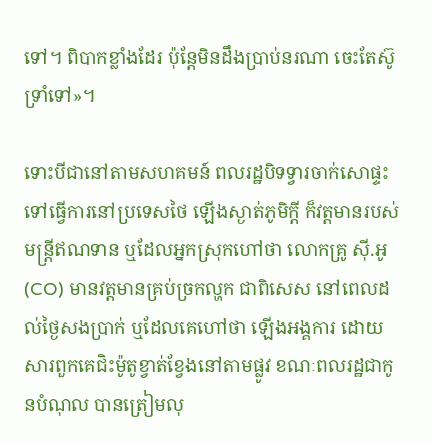ទៅ។ ពិបាកខ្លាំងដែរ ប៉ុន្តែមិនដឹងប្រាប់នរណា ចេះតែស៊ូទ្រាំទៅ»។

ទោះបីជានៅតាមសហគមន៍ ពលរដ្ឋបិទទ្វារចាក់សោផ្ទះ ទៅធ្វើការនៅប្រទេសថៃ ឡើងស្ងាត់ភូមិក្ដី ក៏វត្តមានរបស់មន្ត្រីឥណទាន ឬដែលអ្នកស្រុកហៅថា លោកគ្រូ ស៊ី.អូ (CO) មានវត្តមានគ្រប់ច្រកល្ហក ជាពិសេស នៅពេលដល់ថ្ងៃសងប្រាក់ ឬដែលគេហៅថា ឡើងអង្គការ ដោយសារពួកគេជិះម៉ូតូខ្វាត់ខ្វែងនៅតាមផ្លូវ ខណៈពលរដ្ឋជាកូនបំណុល បានត្រៀមលុ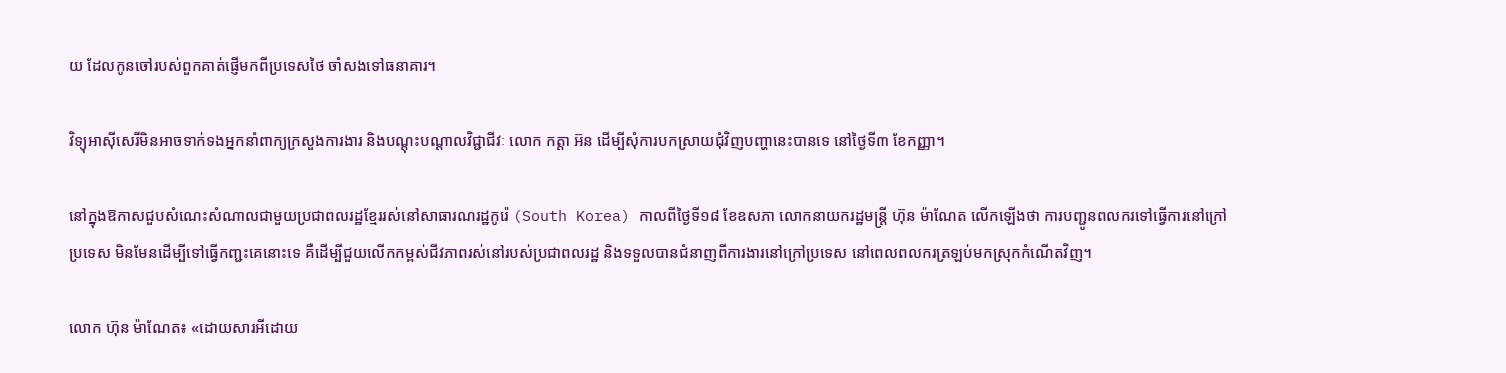យ ដែលកូនចៅរបស់ពួកគាត់ផ្ញើមកពីប្រទេសថៃ ចាំសងទៅធនាគារ។

វិទ្យុអាស៊ីសេរីមិនអាចទាក់ទងអ្នកនាំពាក្យក្រសួងការងារ និងបណ្ដុះបណ្ដាលវិជ្ជាជីវៈ លោក កត្តា អ៊ន ដើម្បីសុំការបកស្រាយជុំវិញបញ្ហានេះបានទេ នៅថ្ងៃទី៣ ខែកញ្ញា។

នៅក្នុងឱកាសជួបសំណេះសំណាលជាមួយប្រជាពលរដ្ឋខ្មែររស់នៅសាធារណរដ្ឋកូរ៉េ (South Korea) កាលពីថ្ងៃទី១៨ ខែឧសភា លោកនាយករដ្ឋមន្ត្រី ហ៊ុន ម៉ាណែត លើកឡើងថា ការបញ្ជូនពលករទៅធ្វើការនៅក្រៅប្រទេស មិនមែនដើម្បីទៅធ្វើកញ្ជះគេនោះទេ គឺដើម្បីជួយលើកកម្ពស់ជីវភាពរស់នៅរបស់ប្រជាពលរដ្ឋ និងទទួលបានជំនាញពីការងារនៅក្រៅប្រទេស នៅពេលពលករត្រឡប់មកស្រុកកំណើតវិញ។

លោក ហ៊ុន ម៉ាណែត៖ «ដោយសារអីដោយ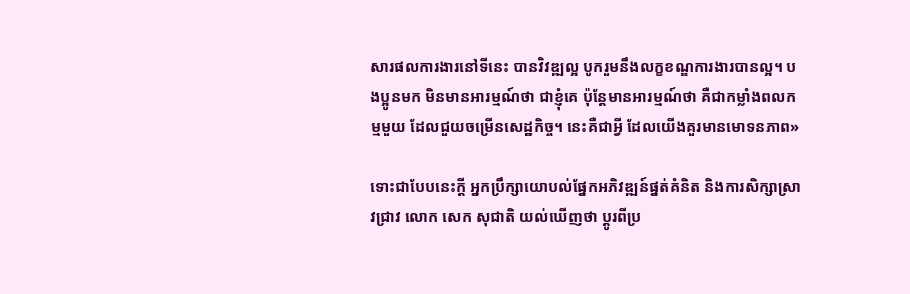សារផលការងារនៅទីនេះ បានវិវឌ្ឍល្អ បូករួមនឹងលក្ខខណ្ឌការងារបានល្អ។ បងប្អូនមក មិនមានអារម្មណ៍ថា ជាខ្ញុំគេ ប៉ុន្តែមានអារម្មណ៍ថា គឺជាកម្លាំងពលកម្មមួយ ដែលជួយចម្រើនសេដ្ឋកិច្ច។ នេះគឺជាអ្វី ដែលយើងគួរមានមោទនភាព»

ទោះជាបែបនេះក្ដី អ្នកប្រឹក្សាយោបល់ផ្នែកអភិវឌ្ឍន៍ផ្នត់គំនិត និងការសិក្សាស្រាវជ្រាវ លោក សេក សុជាតិ យល់ឃើញថា ប្ដូរពីប្រ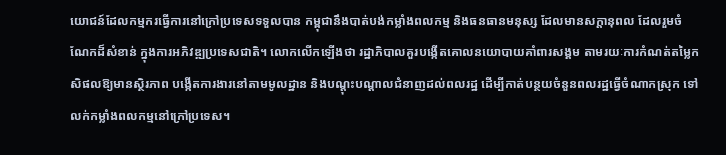យោជន៍ដែលកម្មករធ្វើការនៅក្រៅប្រទេសទទួលបាន កម្ពុជានឹងបាត់បង់កម្លាំងពលកម្ម និងធនធានមនុស្ស ដែលមានសក្ដានុពល ដែលរួមចំណែកដ៏សំខាន់ ក្នុងការអភិវឌ្ឍប្រទេសជាតិ។ លោកលើកឡើងថា រដ្ឋាភិបាលគួរបង្កើតគោលនយោបាយគាំពារសង្គម តាមរយៈការកំណត់តម្លៃកសិផលឱ្យមានស្ថិរភាព បង្កើតការងារនៅតាមមូលដ្ឋាន និងបណ្ដុះបណ្ដាលជំនាញដល់ពលរដ្ឋ ដើម្បីកាត់បន្ថយចំនួនពលរដ្ឋធ្វើចំណាកស្រុក ទៅលក់កម្លាំងពលកម្មនៅក្រៅប្រទេស។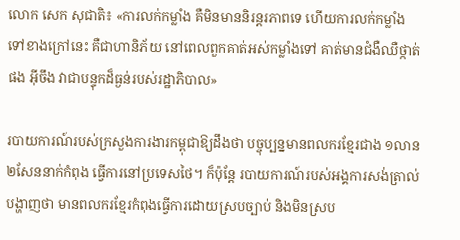លោក សេក សុជាតិ៖ «ការលក់កម្លាំង គឺមិនមាននិរន្តរភាពទេ ហើយការលក់កម្លាំងទៅខាងក្រៅនេះ គឺជាហានិភ័យ នៅពេលពួកគាត់អស់កម្លាំងទៅ គាត់មានជំងឺឈឺថ្កាត់ផង អ៊ីចឹង វាជាបន្ទុកដ៏ធ្ងន់របស់រដ្ឋាភិបាល»

របាយការណ៍របស់ក្រសួងការងារកម្ពុជាឱ្យដឹងថា បច្ចុប្បន្នមានពលករខ្មែរជាង ១លាន ២សែននាក់កំពុង ធ្វើការនៅប្រទេសថៃ។ ក៏ប៉ុន្តែ របាយការណ៍របស់អង្គការសង់ត្រាល់បង្ហាញថា មានពលករខ្មែរកំពុងធ្វើការដោយស្របច្បាប់ និងមិនស្រប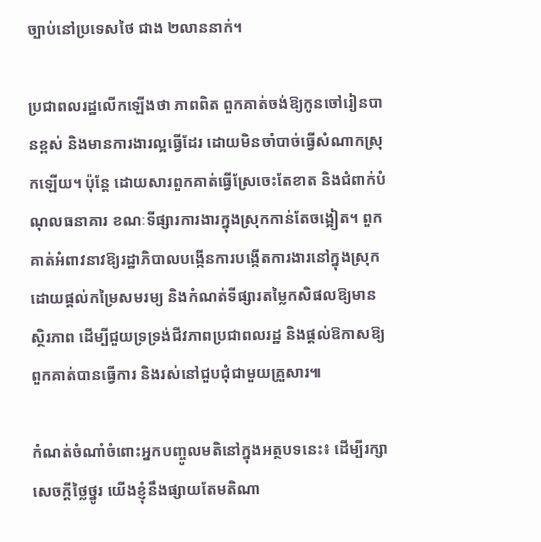ច្បាប់នៅប្រទេសថៃ ជាង ២លាននាក់។

ប្រជាពលរដ្ឋលើកឡើងថា ភាពពិត ពួកគាត់ចង់ឱ្យកូនចៅរៀនបានខ្ពស់ និងមានការងារល្អធ្វើដែរ ដោយមិនចាំបាច់ធ្វើសំណាកស្រុកឡើយ។ ប៉ុន្តែ ដោយសារពួកគាត់ធ្វើស្រែចេះតែខាត និងជំពាក់បំណុលធនាគារ ខណៈទីផ្សារការងារក្នុងស្រុកកាន់តែចង្អៀត។ ពួកគាត់អំពាវនាវឱ្យរដ្ឋាភិបាលបង្កើនការបង្កើតការងារនៅក្នុងស្រុក ដោយផ្ដល់កម្រៃសមរម្យ និងកំណត់ទីផ្សារតម្លៃកសិផលឱ្យមានស្ថិរភាព ដើម្បីជួយទ្រទ្រង់ជីវភាពប្រជាពលរដ្ឋ និងផ្ដល់ឱកាសឱ្យពួកគាត់បានធ្វើការ និងរស់នៅជួបជុំជាមួយគ្រួសារ៕

កំណត់ចំណាំចំពោះអ្នកបញ្ចូលមតិនៅក្នុងអត្ថបទនេះ៖ ដើម្បីរក្សាសេចក្ដីថ្លៃថ្នូរ យើងខ្ញុំនឹងផ្សាយតែមតិណា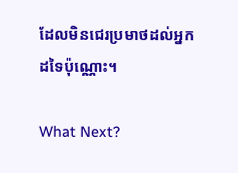ដែលមិនជេរប្រមាថដល់អ្នកដទៃប៉ុណ្ណោះ។

What Next?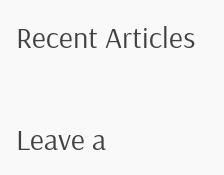Recent Articles

Leave a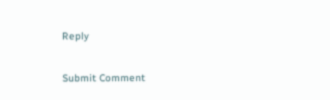Reply

Submit Comment